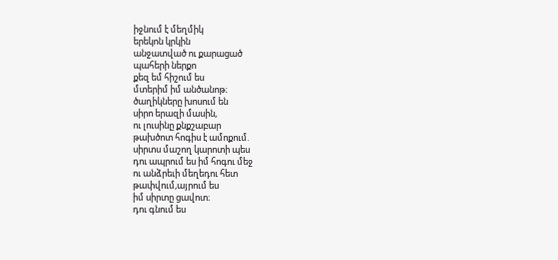իջնում է մեղմիկ
երեկոն կրկին
անջատված ու քարացած
պահերի ներքո
քեզ եմ հիշում ես
մտերիմ իմ անծանոթ։
ծաղիկները խոսում են
սիրո երազի մասին,
ու լուսինը քնքշաբար
թախծոտ հոգիս է ամոքում.
սիրտս մաշող կարոտի պես
դու ապրում ես իմ հոգու մեջ
ու անձրեւի մեղեդու հետ
թափվում,այրում ես
իմ սիրտը ցավոտ։
դու գնում ես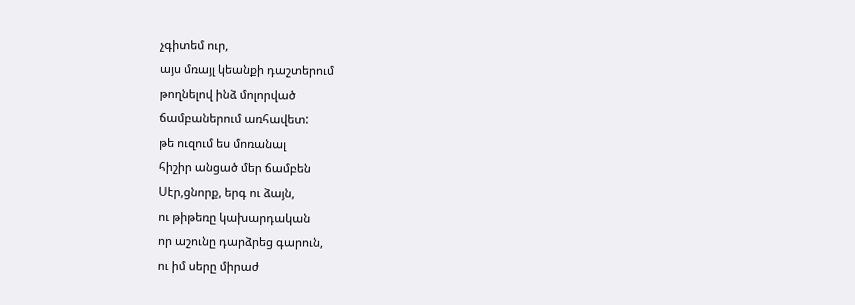չգիտեմ ուր,
այս մռայլ կեանքի դաշտերում
թողնելով ինձ մոլորված
ճամբաներում առհավետ:
թե ուզում ես մոռանալ
հիշիր անցած մեր ճամբեն
Սէր,ցնորք, երգ ու ձայն,
ու թիթեռը կախարդական
որ աշունը դարձրեց գարուն,
ու իմ սերը միրաժ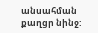անսահման քաղցր նինջ: